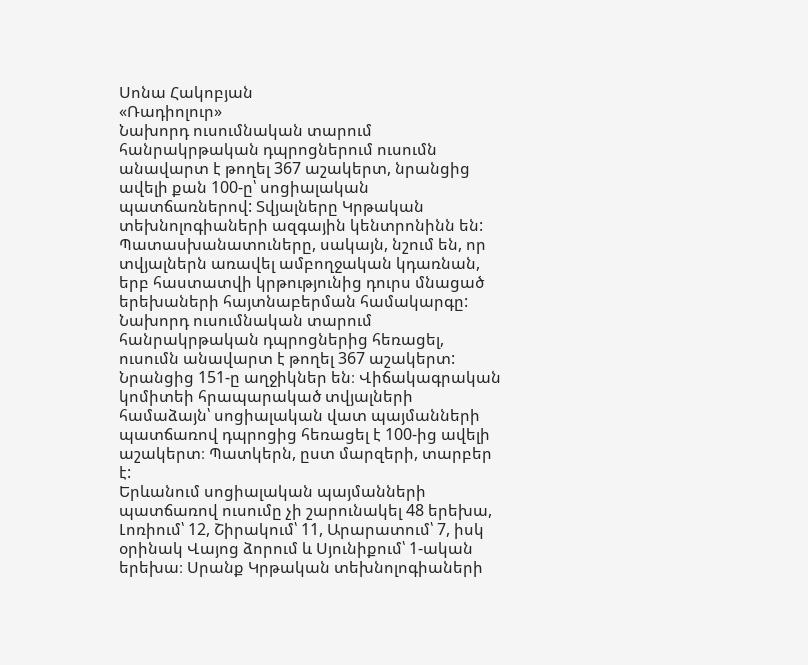Սոնա Հակոբյան
«Ռադիոլուր»
Նախորդ ուսումնական տարում հանրակրթական դպրոցներում ուսումն անավարտ է թողել 367 աշակերտ, նրանցից ավելի քան 100-ը՝ սոցիալական պատճառներով: Տվյալները Կրթական տեխնոլոգիաների ազգային կենտրոնինն են: Պատասխանատուները, սակայն, նշում են, որ տվյալներն առավել ամբողջական կդառնան, երբ հաստատվի կրթությունից դուրս մնացած երեխաների հայտնաբերման համակարգը:
Նախորդ ուսումնական տարում հանրակրթական դպրոցներից հեռացել, ուսումն անավարտ է թողել 367 աշակերտ: Նրանցից 151-ը աղջիկներ են։ Վիճակագրական կոմիտեի հրապարակած տվյալների համաձայն՝ սոցիալական վատ պայմանների պատճառով դպրոցից հեռացել է 100-ից ավելի աշակերտ։ Պատկերն, ըստ մարզերի, տարբեր է:
Երևանում սոցիալական պայմանների պատճառով ուսումը չի շարունակել 48 երեխա, Լոռիում՝ 12, Շիրակում՝ 11, Արարատում՝ 7, իսկ օրինակ Վայոց ձորում և Սյունիքում՝ 1-ական երեխա։ Սրանք Կրթական տեխնոլոգիաների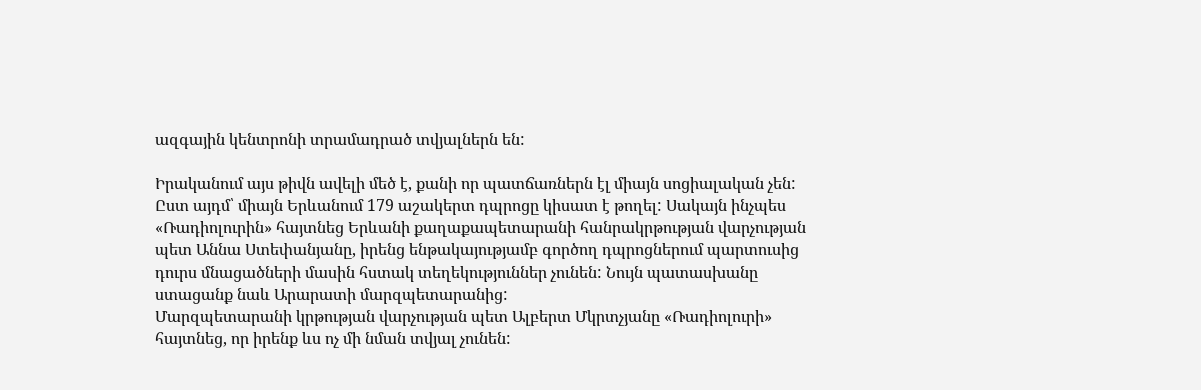ազգային կենտրոնի տրամադրած տվյալներն են:

Իրականում այս թիվն ավելի մեծ է, քանի որ պատճառներն էլ միայն սոցիալական չեն: Ըստ այդմ՝ միայն Երևանում 179 աշակերտ դպրոցը կիսատ է թողել: Սակայն ինչպես «Ռադիոլուրին» հայտնեց Երևանի քաղաքապետարանի հանրակրթության վարչության պետ Աննա Ստեփանյանը, իրենց ենթակայությամբ գործող դպրոցներում պարտուսից դուրս մնացածների մասին հստակ տեղեկություններ չունեն: Նույն պատասխանը ստացանք նաև Արարատի մարզպետարանից:
Մարզպետարանի կրթության վարչության պետ Ալբերտ Մկրտչյանը «Ռադիոլուրի» հայտնեց, որ իրենք ևս ոչ մի նման տվյալ չունեն: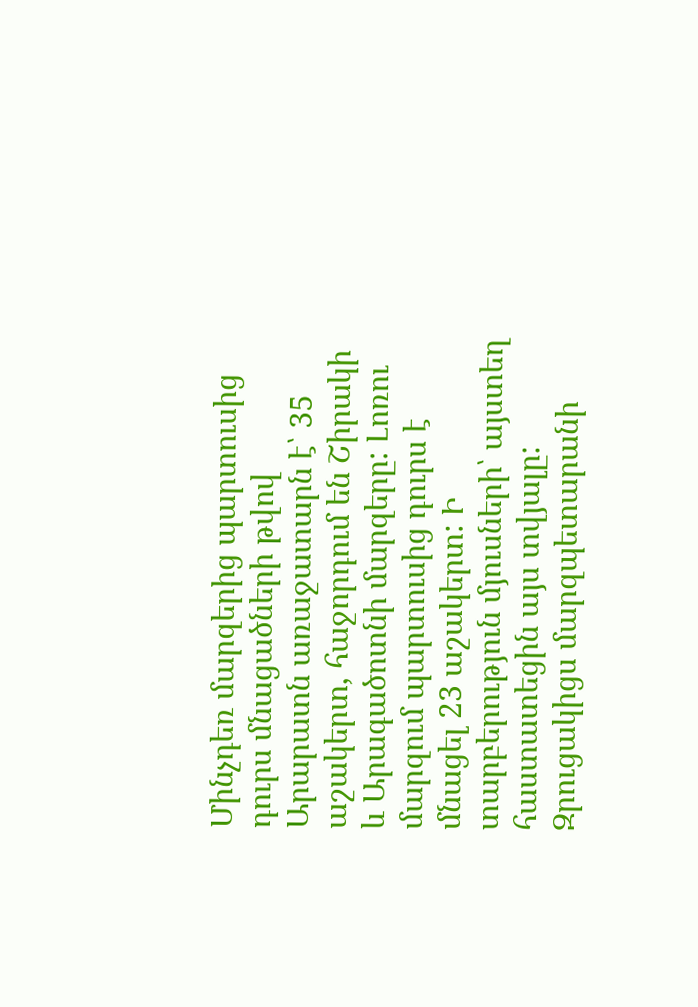Մինչդեռ մարզերից պարտուսից դուրս մնացածների թվով Արարատն առաջատարն է՝ 35 աշակերտ, հաջորդում են Շիրակի և Արագածոտնի մարզերը: Լոռու մարզում պարտուսից դուրս է մնացել 23 աշակերտ: Ի տարբերություն մյուսների՝ այստեղ հաստատեցին այս տվյալը: Զրուցակիցս մարզպետարանի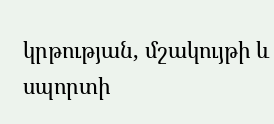կրթության, մշակույթի և սպորտի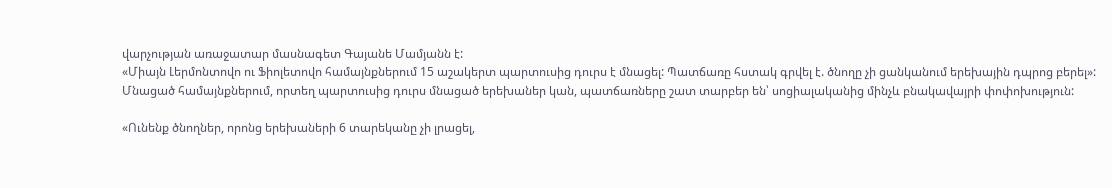վարչության առաջատար մասնագետ Գայանե Մամյանն է:
«Միայն Լերմոնտովո ու Ֆիոլետովո համայնքներում 15 աշակերտ պարտուսից դուրս է մնացել: Պատճառը հստակ գրվել է. ծնողը չի ցանկանում երեխային դպրոց բերել»:
Մնացած համայնքներում, որտեղ պարտուսից դուրս մնացած երեխաներ կան, պատճառները շատ տարբեր են՝ սոցիալականից մինչև բնակավայրի փոփոխություն:

«Ունենք ծնողներ, որոնց երեխաների 6 տարեկանը չի լրացել,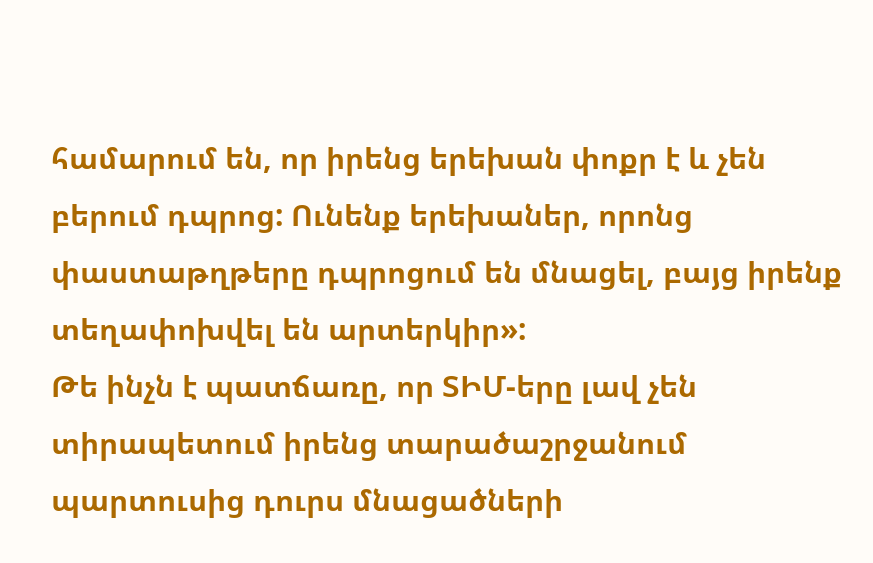համարում են, որ իրենց երեխան փոքր է և չեն բերում դպրոց: Ունենք երեխաներ, որոնց փաստաթղթերը դպրոցում են մնացել, բայց իրենք տեղափոխվել են արտերկիր»:
Թե ինչն է պատճառը, որ ՏԻՄ-երը լավ չեն տիրապետում իրենց տարածաշրջանում պարտուսից դուրս մնացածների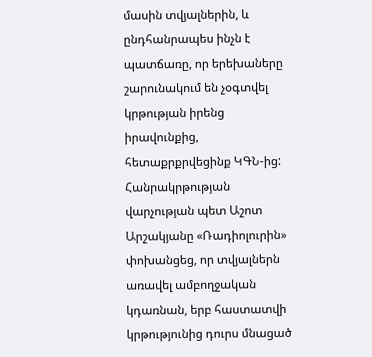մասին տվյալներին, և ընդհանրապես ինչն է պատճառը, որ երեխաները շարունակում են չօգտվել կրթության իրենց իրավունքից, հետաքրքրվեցինք ԿԳՆ-ից: Հանրակրթության վարչության պետ Աշոտ Արշակյանը «Ռադիոլուրին» փոխանցեց, որ տվյալներն առավել ամբողջական կդառնան, երբ հաստատվի կրթությունից դուրս մնացած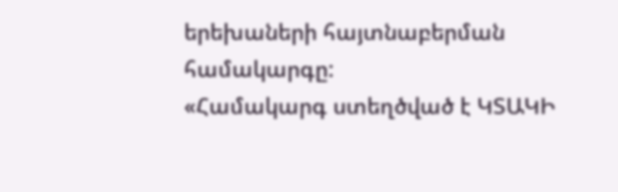երեխաների հայտնաբերման համակարգը:
«Համակարգ ստեղծված է ԿՏԱԿԻ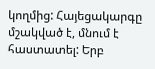կողմից: Հայեցակարգը մշակված է, մնում է հաստատել: Երբ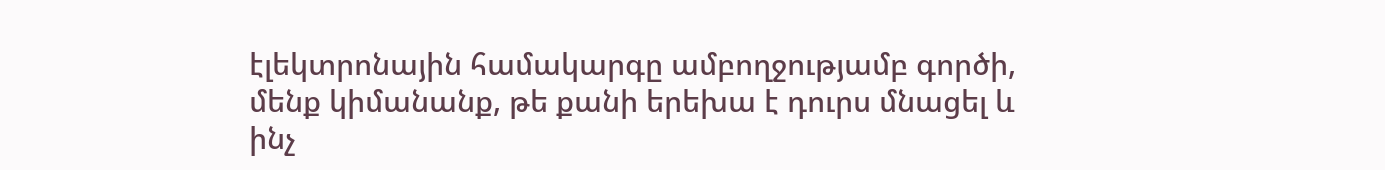էլեկտրոնային համակարգը ամբողջությամբ գործի, մենք կիմանանք, թե քանի երեխա է դուրս մնացել և ինչ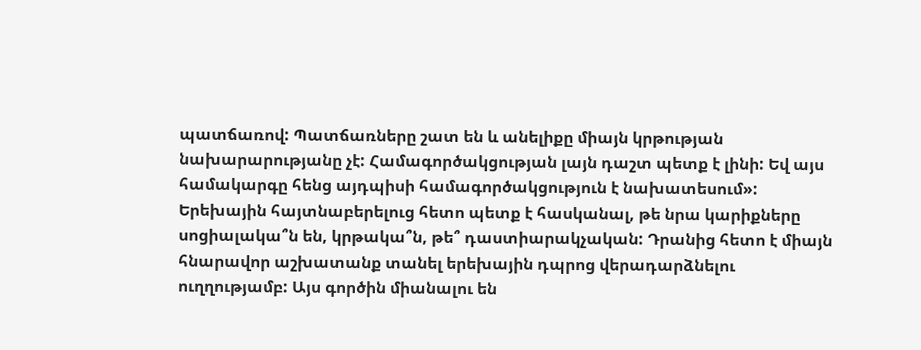պատճառով: Պատճառները շատ են և անելիքը միայն կրթության նախարարությանը չէ: Համագործակցության լայն դաշտ պետք է լինի: Եվ այս համակարգը հենց այդպիսի համագործակցություն է նախատեսում»:
Երեխային հայտնաբերելուց հետո պետք է հասկանալ, թե նրա կարիքները սոցիալակա՞ն են, կրթակա՞ն, թե՞ դաստիարակչական: Դրանից հետո է միայն հնարավոր աշխատանք տանել երեխային դպրոց վերադարձնելու ուղղությամբ: Այս գործին միանալու են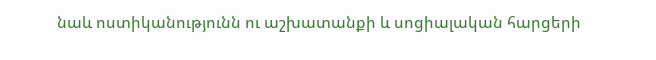նաև ոստիկանությունն ու աշխատանքի և սոցիալական հարցերի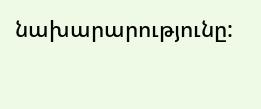նախարարությունը: